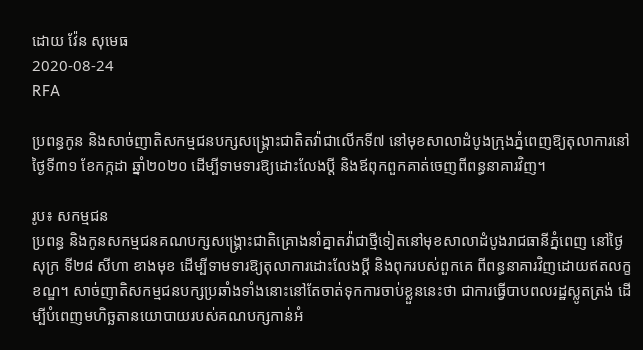ដោយ វ៉ែន សុមេធ
2020-08-24
RFA

ប្រពន្ធកូន និងសាច់ញាតិសកម្មជនបក្សសង្គ្រោះជាតិតវ៉ាជាលើកទី៧ នៅមុខសាលាដំបូងក្រុងភ្នំពេញឱ្យតុលាការនៅថ្ងៃទី៣១ ខែកក្កដា ឆ្នាំ២០២០ ដើម្បីទាមទារឱ្យដោះលែងប្ដី និងឪពុកពួកគាត់ចេញពីពន្ធនាគារវិញ។

រូប៖ សកម្មជន
ប្រពន្ធ និងកូនសកម្មជនគណបក្សសង្គ្រោះជាតិគ្រោងនាំគ្នាតវ៉ាជាថ្មីទៀតនៅមុខសាលាដំបូងរាជធានីភ្នំពេញ នៅថ្ងៃសុក្រ ទី២៨ សីហា ខាងមុខ ដើម្បីទាមទារឱ្យតុលាការដោះលែងប្ដី និងពុករបស់ពួកគេ ពីពន្ធនាគារវិញដោយឥតលក្ខខណ្ឌ។ សាច់ញាតិសកម្មជនបក្សប្រឆាំងទាំងនោះនៅតែចាត់ទុកការចាប់ខ្លួននេះថា ជាការធ្វើបាបពលរដ្ឋស្លូតត្រង់ ដើម្បីបំពេញមហិច្ឆតានយោបាយរបស់គណបក្សកាន់អំ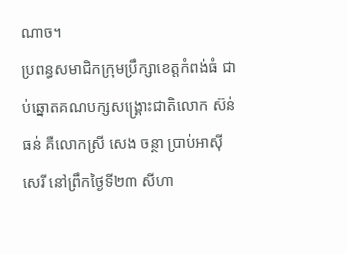ណាច។
ប្រពន្ធសមាជិកក្រុមប្រឹក្សាខេត្តកំពង់ធំ ជាប់ឆ្នោតគណបក្សសង្គ្រោះជាតិលោក ស៊ន់ ធន់ គឺលោកស្រី សេង ចន្ថា ប្រាប់អាស៊ីសេរី នៅព្រឹកថ្ងៃទី២៣ សីហា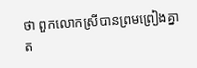ថា ពួកលោកស្រីបានព្រមព្រៀងគ្នាត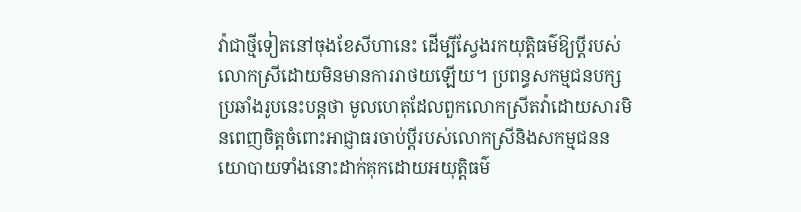វ៉ាជាថ្មីទៀតនៅចុងខែសីហានេះ ដើម្បីស្វែងរកយុត្តិធម៌ឱ្យប្ដីរបស់លោកស្រីដោយមិនមានការរាថយឡើយ។ ប្រពន្ធសកម្មជនបក្សប្រឆាំងរូបនេះបន្តថា មូលហេតុដែលពួកលោកស្រីតវ៉ាដោយសារមិនពេញចិត្តចំពោះអាជ្ញាធរចាប់ប្ដីរបស់លោកស្រីនិងសកម្មជននយោបាយទាំងនោះដាក់គុកដោយអយុត្តិធម៌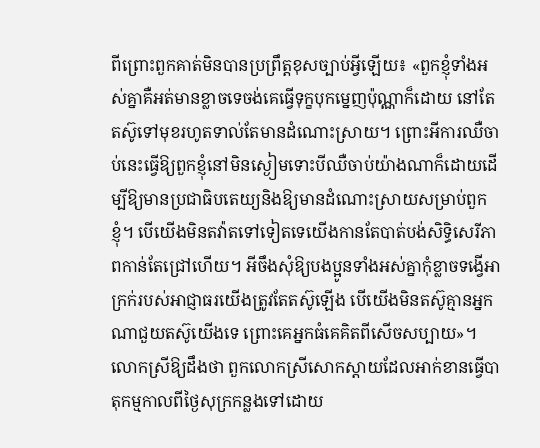ពីព្រោះពួកគាត់មិនបានប្រព្រឹត្តខុសច្បាប់អ្វីឡើយ៖ «ពួកខ្ញុំទាំងអស់គ្នាគឺអត់មានខ្លាចទេចង់គេធ្វើទុក្ខបុកម្នេញប៉ុណ្ណាក៏ដោយ នៅតែតស៊ូទៅមុខរហូតទាល់តែមានដំណោះស្រាយ។ ព្រោះអីការឈឺចាប់នេះធ្វើឱ្យពួកខ្ញុំនៅមិនស្ងៀមទោះបីឈឺចាប់យ៉ាងណាក៏ដោយដើម្បីឱ្យមានប្រជាធិបតេយ្យនិងឱ្យមានដំណោះស្រាយសម្រាប់ពួកខ្ញុំ។ បើយើងមិនតវ៉ាតទៅទៀតទេយើងកានតែបាត់បង់សិទ្ធិសេរីភាពកាន់តែជ្រៅហើយ។ អីចឹងសុំឱ្យបងប្អូនទាំងអស់គ្នាកុំខ្លាចទង្វើអាក្រក់របស់អាជ្ញាធរយើងត្រូវតែតស៊ូឡើង បើយើងមិនតស៊ូគ្មានអ្នកណាជួយតស៊ូយើងទេ ព្រោះគេអ្នកធំគេគិតពីសើចសប្បាយ»។
លោកស្រីឱ្យដឹងថា ពួកលោកស្រីសោកស្ដាយដែលអាក់ខានធ្វើបាតុកម្មកាលពីថ្ងៃសុក្រកន្លងទៅដោយ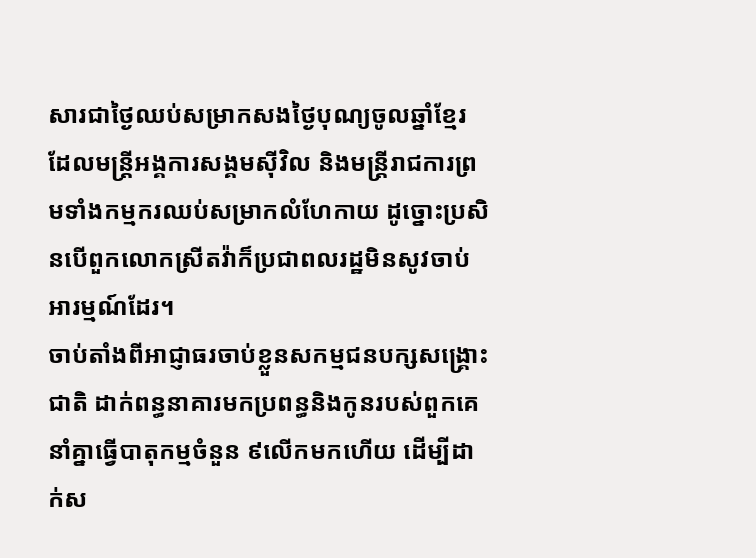សារជាថ្ងៃឈប់សម្រាកសងថ្ងៃបុណ្យចូលឆ្នាំខ្មែរ ដែលមន្ត្រីអង្គការសង្គមស៊ីវិល និងមន្ត្រីរាជការព្រមទាំងកម្មករឈប់សម្រាកលំហែកាយ ដូច្នោះប្រសិនបើពួកលោកស្រីតវ៉ាក៏ប្រជាពលរដ្ឋមិនសូវចាប់អារម្មណ៍ដែរ។
ចាប់តាំងពីអាជ្ញាធរចាប់ខ្លួនសកម្មជនបក្សសង្គ្រោះជាតិ ដាក់ពន្ធនាគារមកប្រពន្ធនិងកូនរបស់ពួកគេនាំគ្នាធ្វើបាតុកម្មចំនួន ៩លើកមកហើយ ដើម្បីដាក់ស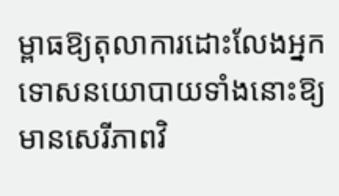ម្ពាធឱ្យតុលាការដោះលែងអ្នកទោសនយោបាយទាំងនោះឱ្យមានសេរីភាពវិ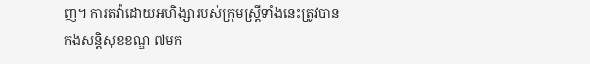ញ។ ការតវ៉ាដោយអហិង្សារបស់ក្រុមស្ត្រីទាំងនេះត្រូវបានកងសន្តិសុខខណ្ឌ ៧មក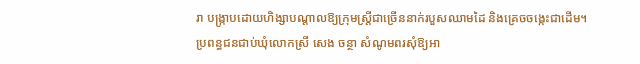រា បង្ក្រាបដោយហិង្សាបណ្ដាលឱ្យក្រុមស្ត្រីជាច្រើននាក់របួសឈាមដៃ និងគ្រេចចង្កេះជាដើម។
ប្រពន្ធជនជាប់ឃុំលោកស្រី សេង ចន្ថា សំណូមពរសុំឱ្យអា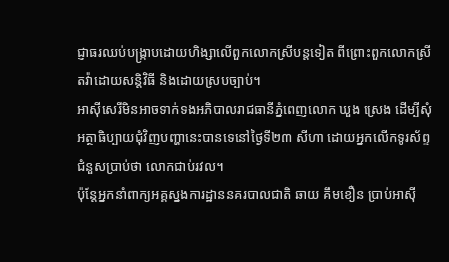ជ្ញាធរឈប់បង្ក្រាបដោយហិង្សាលើពួកលោកស្រីបន្តទៀត ពីព្រោះពួកលោកស្រីតវ៉ាដោយសន្តិវិធី និងដោយស្របច្បាប់។
អាស៊ីសេរីមិនអាចទាក់ទងអភិបាលរាជធានីភ្នំពេញលោក ឃួង ស្រេង ដើម្បីសុំអត្ថាធិប្បាយជុំវិញបញ្ហានេះបានទេនៅថ្ងៃទី២៣ សីហា ដោយអ្នកលើកទូរស័ព្ទជំនួសប្រាប់ថា លោកជាប់រវល។
ប៉ុន្តែអ្នកនាំពាក្យអគ្គស្នងការដ្ឋាននគរបាលជាតិ ឆាយ គឹមខឿន ប្រាប់អាស៊ី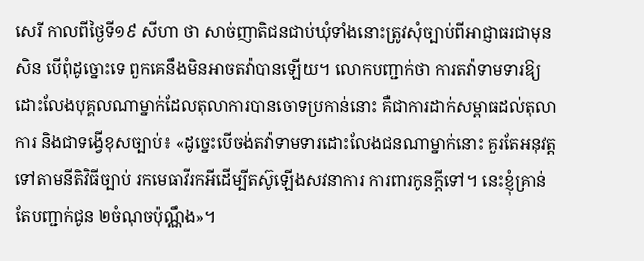សេរី កាលពីថ្ងៃទី១៩ សីហា ថា សាច់ញាតិជនជាប់ឃុំទាំងនោះត្រូវសុំច្បាប់ពីអាជ្ញាធរជាមុនសិន បើពុំដូច្នោះទេ ពួកគេនឹងមិនអាចតវ៉ាបានឡើយ។ លោកបញ្ជាក់ថា ការតវ៉ាទាមទារឱ្យដោះលែងបុគ្គលណាម្នាក់ដែលតុលាការបានចោទប្រកាន់នោះ គឺជាការដាក់សម្ពាធដល់តុលាការ និងជាទង្វើខុសច្បាប់៖ «ដូច្នេះបើចង់តវ៉ាទាមទារដោះលែងជនណាម្នាក់នោះ គួរតែអនុវត្តទៅតាមនីតិវិធីច្បាប់ រកមេធាវីរកអីដើម្បីតស៊ូឡើងសវនាការ ការពារកូនក្ដីទៅ។ នេះខ្ញុំគ្រាន់តែបញ្ជាក់ជូន ២ចំណុចប៉ុណ្ណឹង»។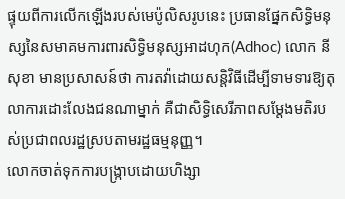ផ្ទុយពីការលើកឡើងរបស់មេប៉ូលិសរូបនេះ ប្រធានផ្នែកសិទ្ធិមនុស្សនៃសមាគមការពារសិទ្ធិមនុស្សអាដហុក(Adhoc) លោក នី សុខា មានប្រសាសន៍ថា ការតវ៉ាដោយសន្តិវិធីដើម្បីទាមទារឱ្យតុលាការដោះលែងជនណាម្នាក់ គឺជាសិទ្ធិសេរីភាពសម្ដែងមតិរបស់ប្រជាពលរដ្ឋស្របតាមរដ្ឋធម្មនុញ្ញ។
លោកចាត់ទុកការបង្ក្រាបដោយហិង្សា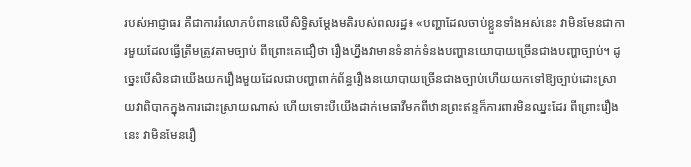របស់អាជ្ញាធរ គឺជាការរំលោភបំពានលើសិទ្ធិសម្ដែងមតិរបស់ពលរដ្ឋ៖ «បញ្ហាដែលចាប់ខ្លួនទាំងអស់នេះ វាមិនមែនជាការមួយដែលធ្វើត្រឹមត្រូវតាមច្បាប់ ពីព្រោះគេជឿថា រឿងហ្នឹងវាមានទំនាក់ទំនងបញ្ហានយោបាយច្រើនជាងបញ្ហាច្បាប់។ ដូច្នេះបើសិនជាយើងយករឿងមួយដែលជាបញ្ហាពាក់ព័ន្ធរឿងនយោបាយច្រើនជាងច្បាប់ហើយយកទៅឱ្យច្បាប់ដោះស្រាយវាពិបាកក្នុងការដោះស្រាយណាស់ ហើយទោះបីយើងដាក់មេធាវីមកពីឋានព្រះឥន្ទក៏ការពារមិនឈ្នះដែរ ពីព្រោះរឿងនេះ វាមិនមែនរឿ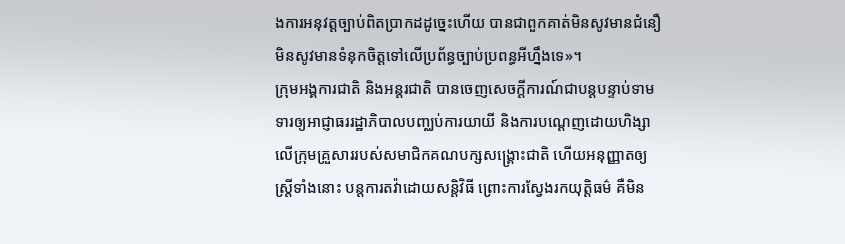ងការអនុវត្តច្បាប់ពិតប្រាកដដូច្នេះហើយ បានជាពួកគាត់មិនសូវមានជំនឿមិនសូវមានទំនុកចិត្តទៅលើប្រព័ន្ធច្បាប់ប្រពន្ធអីហ្នឹងទេ»។
ក្រុមអង្គការជាតិ និងអន្តរជាតិ បានចេញសេចក្ដីការណ៍ជាបន្តបន្ទាប់ទាមទារឲ្យអាជ្ញាធររដ្ឋាភិបាលបញ្ឈប់ការយាយី និងការបណ្តេញដោយហិង្សាលើក្រុមគ្រួសាររបស់សមាជិកគណបក្សសង្គ្រោះជាតិ ហើយអនុញ្ញាតឲ្យស្ត្រីទាំងនោះ បន្តការតវ៉ាដោយសន្តិវិធី ព្រោះការស្វែងរកយុត្តិធម៌ គឺមិន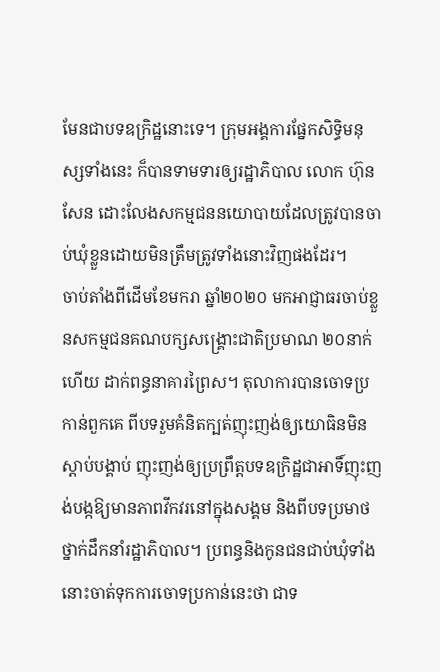មែនជាបទឧក្រិដ្ឋនោះទេ។ ក្រុមអង្គការផ្នែកសិទ្ធិមនុស្សទាំងនេះ ក៏បានទាមទារឲ្យរដ្ឋាភិបាល លោក ហ៊ុន សែន ដោះលែងសកម្មជននយោបាយដែលត្រូវបានចាប់ឃុំខ្លួនដោយមិនត្រឹមត្រូវទាំងនោះវិញផងដែរ។
ចាប់តាំងពីដើមខែមករា ឆ្នាំ២០២០ មកអាជ្ញាធរចាប់ខ្លួនសកម្មជនគណបក្សសង្គ្រោះជាតិប្រមាណ ២០នាក់ហើយ ដាក់ពន្ធនាគារព្រៃស។ តុលាការបានចោទប្រកាន់ពួកគេ ពីបទរួមគំនិតក្បត់ញុះញង់ឲ្យយោធិនមិនស្ដាប់បង្គាប់ ញុះញង់ឲ្យប្រព្រឹត្តបទឧក្រិដ្ឋជាអាទិ៍ញុះញង់បង្កឱ្យមានភាពវឹកវរនៅក្នុងសង្គម និងពីបទប្រមាថថ្នាក់ដឹកនាំរដ្ឋាភិបាល។ ប្រពន្ធនិងកូនជនជាប់ឃុំទាំងនោះចាត់ទុកការចោទប្រកាន់នេះថា ជាទ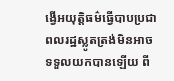ង្វើអយុត្តិធម៌ធ្វើបាបប្រជាពលរដ្ឋស្លូតត្រង់មិនអាចទទួលយកបានឡើយ ពី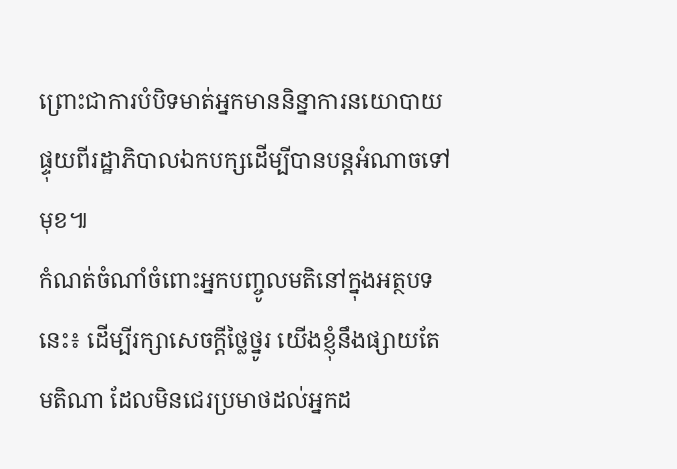ព្រោះជាការបំបិទមាត់អ្នកមាននិន្នាការនយោបាយផ្ទុយពីរដ្ឋាភិបាលឯកបក្សដើម្បីបានបន្តអំណាចទៅមុខ៕
កំណត់ចំណាំចំពោះអ្នកបញ្ចូលមតិនៅក្នុងអត្ថបទនេះ៖ ដើម្បីរក្សាសេចក្ដីថ្លៃថ្នូរ យើងខ្ញុំនឹងផ្សាយតែមតិណា ដែលមិនជេរប្រមាថដល់អ្នកដ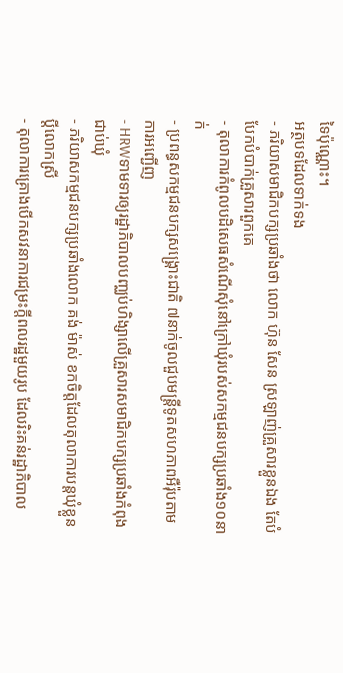ទៃប៉ុណ្ណោះ។
អត្ថបទដែលទាក់ទង
- ភរិយាសមាជិកបក្សប្រឆាំងថា លោក ហ៊ុន សែន ស្រឡាញ់គ្រួសារខ្លួនឯង តែបំបែកបំបាក់គ្រួសារពួកគេ
- តុលាការកំពូលបដិសេធសំណើសុំនៅក្រៅឃុំរបស់សកម្មជនបក្សប្រឆាំង១០នាក់
- ប្រពន្ធសកម្មជនបក្សសង្គ្រោះជាតិ ៧នាក់ចូលជួបមន្ត្រីទូតសហភាពអឺរ៉ុបតាមការអញ្ជើញ
- HRWទាមទារឲ្យរដ្ឋាភិបាលបញ្ឈប់ហិង្សាលើគ្រួសារសមាជិកបក្សប្រឆាំងកំពុងជាប់ឃុំ
- ភរិយាសកម្មជនបក្សប្រឆាំងលោក គង់ ម៉ាស់ ខកចិត្តដែលតុលាការបន្តឃុំខ្លួនប្ដីលោកស្រី
- តុលាការគ្រោងបើកសវនាការជម្រះក្តីពលរដ្ឋមួយរូប ដែលរិះគន់រដ្ឋាភិបាល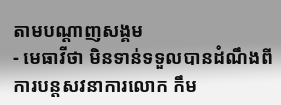តាមបណ្ដាញសង្គម
- មេធាវីថា មិនទាន់ទទួលបានដំណឹងពីការបន្តសវនាការលោក កឹម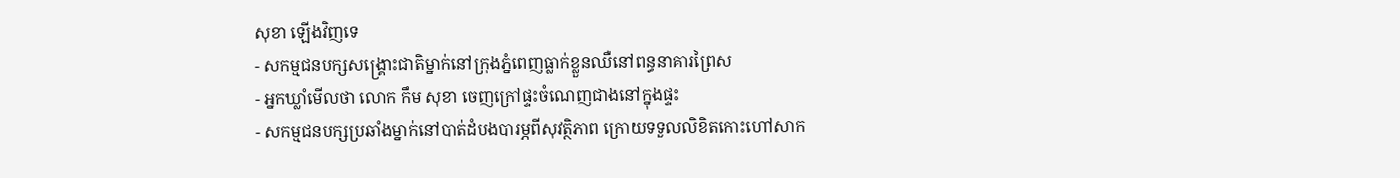សុខា ឡើងវិញទេ
- សកម្មជនបក្សសង្គ្រោះជាតិម្នាក់នៅក្រុងភ្នំពេញធ្លាក់ខ្លួនឈឺនៅពន្ធនាគារព្រៃស
- អ្នកឃ្លាំមើលថា លោក កឹម សុខា ចេញក្រៅផ្ទះចំណេញជាងនៅក្នុងផ្ទះ
- សកម្មជនបក្សប្រឆាំងម្នាក់នៅបាត់ដំបងបារម្ភពីសុវត្ថិភាព ក្រោយទទួលលិខិតកោះហៅសាក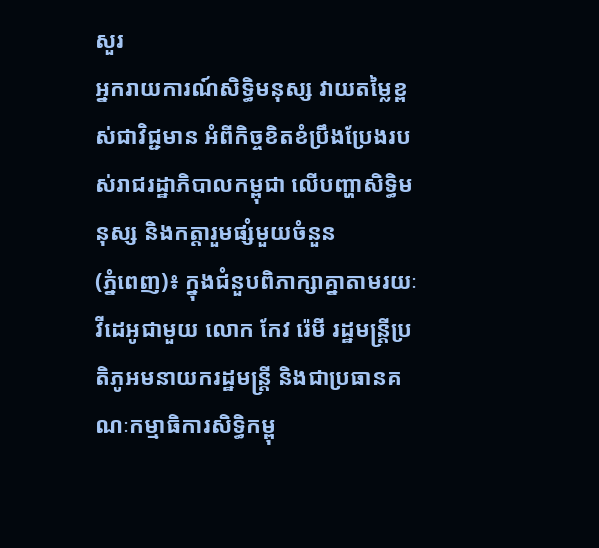សួរ
អ្នករាយការណ៍សិទ្ធិមនុស្ស វាយតម្លៃខ្ពស់ជាវិជ្ជមាន អំពីកិច្ចខិតខំប្រឹងប្រែងរបស់រាជរដ្ឋាភិបាលកម្ពុជា លើបញ្ហាសិទ្ធិមនុស្ស និងកត្តារួមផ្សំមួយចំនួន
(ភ្នំពេញ)៖ ក្នុងជំនួបពិភាក្សាគ្នាតាមរយៈវីដេអូជាមួយ លោក កែវ រ៉េមី រដ្ឋមន្ត្រីប្រតិភូអមនាយករដ្ឋមន្ត្រី និងជាប្រធានគណៈកម្មាធិការសិទ្ធិកម្ពុ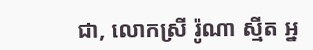ជា, លោកស្រី រ៉ូណា ស្មីត អ្ន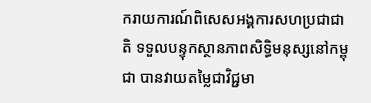ករាយការណ៍ពិសេសអង្គការសហប្រជាជាតិ ទទួលបន្ទុកស្ថានភាពសិទ្ធិមនុស្សនៅកម្ពុជា បានវាយតម្លៃជាវិជ្ជមា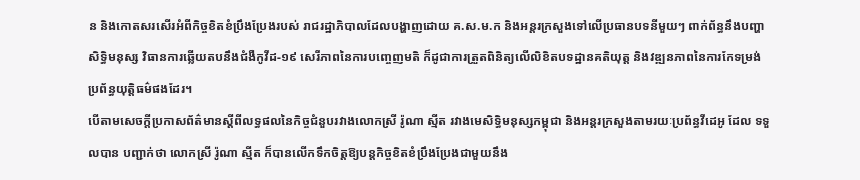ន និងកោតសរសើរអំពីកិច្ចខិតខំប្រឹងប្រែងរបស់ រាជរដ្ឋាភិបាលដែលបង្ហាញដោយ គ.ស.ម.ក និងអន្តរក្រសួងទៅលើប្រធានបទនីមួយៗ ពាក់ព័ន្ធនឹងបញ្ហាសិទ្ធិមនុស្ស វិធានការឆ្លើយតបនឹងជំងឺកូវីដ-១៩ សេរីភាពនៃការបញ្ចេញមតិ ក៏ដូជាការត្រួតពិនិត្យលើលិខិតបទដ្ឋានគតិយុត្ត និងវឌ្ឍនភាពនៃការកែទម្រង់ប្រព័ន្ធយុត្តិធម៌ផងដែរ។
បើតាមសេចក្តីប្រកាសព័ត៌មានស្តីពីលទ្ធផលនៃកិច្ចជំនួបរវាងលោកស្រី រ៉ូណា ស្មីត រវាងមេសិទ្ធិមនុស្សកម្ពុជា និងអន្តរក្រសួងតាមរយៈប្រព័ន្ធវីដេអូ ដែល ទទួលបាន បញ្ជាក់ថា លោកស្រី រ៉ូណា ស្មីត ក៏បានលើកទឹកចិត្តឱ្យបន្តកិច្ចខិតខំប្រឹងប្រែងជាមួយនឹង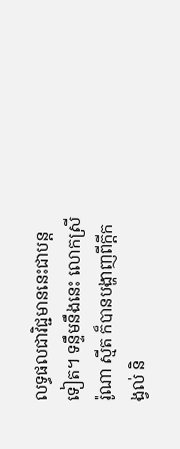លទ្ធផលជាវិជ្ជមាននេះជាបន្តទៀត។ ទន្ទឹមនឹងនេះ លោកស្រី រ៉ូណា ស្មីត ក៏បានបង្ហាញពីក្ដីកង្វល់ និ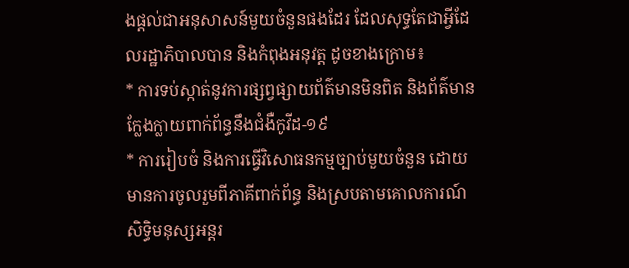ងផ្តល់ជាអនុសាសន៍មួយចំនួនផងដែរ ដែលសុទ្ធតែជាអ្វីដែលរដ្ឋាភិបាលបាន និងកំពុងអនុវត្ត ដូចខាងក្រោម៖
* ការទប់ស្កាត់នូវការផ្សព្វផ្សាយព័ត៌មានមិនពិត និងព័ត៌មានក្លែងក្លាយពាក់ព័ន្ធនឹងជំងឺកូវីដ-១៩
* ការរៀបចំ និងការធ្វើវិសោធនកម្មច្បាប់មួយចំនួន ដោយមានការចូលរួមពីភាគីពាក់ព័ន្ធ និងស្របតាមគោលការណ៍សិទ្ធិមនុស្សអន្តរ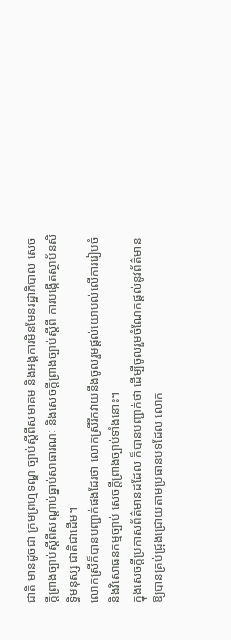ជាតិ មានដូចជា ក្រមព្រហ្មទណ្ឌ ច្បាប់ស្ដីពីសមាគម និងអង្គការមិនមែនរដ្ឋាភិបាល សេចក្ដីព្រាងច្បាប់ស្ដីពីសណ្ដាប់ធ្នាប់សាធារណៈ និងសេចក្ដីព្រាងច្បាប់ស្ដីពី ការបង្កើតស្ថាប័នសិទ្ធិមនុស្ស ជាតិជាដើម។
លោកស្រីក៏បានបញ្ជាក់ផងដែរថា លោកស្រីរីកវាយនឹងចូលរួមផ្តល់យោបល់លើការរៀបចំ និងវិសោធនកម្មច្បាប់ សេចក្ដីព្រាងច្បាប់ទាំងនោះ។
ក្នុងសេចក្តីប្រកាសព័ត៌មានដដែល ក៏បានបញ្ជាក់ថា ដើម្បីចូលរួមចំណែកផ្តល់នូវព័ត៌មានឱ្យបានគ្រប់ជ្រុងជ្រោយតាមប្រធានបទដែល លោក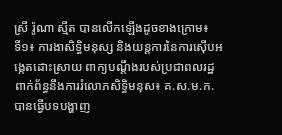ស្រី រ៉ូណា ស្មីត បានលើកឡើងដូចខាងក្រោម៖
ទី១៖ ការងាសិទ្ធិមនុស្ស និងយន្តការនៃការស៊ើបអង្កេតដោះស្រាយ ពាក្យបណ្តឹងរបស់ប្រជាពលរដ្ឋពាក់ព័ន្ធនឹងការរំលោភសិទ្ធិមនុស៖ គ.ស.ម.ក. បានធ្វើបទបង្ហាញ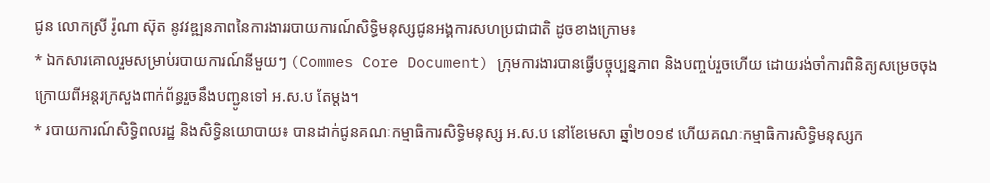ជូន លោកស្រី រ៉ូណា ស៊ុត នូវវឌ្ឍនភាពនៃការងាររបាយការណ៍សិទ្ធិមនុស្សជូនអង្គការសហប្រជាជាតិ ដូចខាងក្រោម៖
* ឯកសារគោលរួមសម្រាប់របាយការណ៍នីមួយៗ (Commes Core Document) ក្រុមការងារបានធ្វើបច្ចុប្បន្នភាព និងបញ្ចប់រួចហើយ ដោយរង់ចាំការពិនិត្យសម្រេចចុងក្រោយពីអន្តរក្រសួងពាក់ព័ន្ធរួចនឹងបញ្ជូនទៅ អ.ស.ប តែម្តង។
* របាយការណ៍សិទ្ធិពលរដ្ឋ និងសិទ្ធិនយោបាយ៖ បានដាក់ជូនគណៈកម្មាធិការសិទ្ធិមនុស្ស អ.ស.ប នៅខែមេសា ឆ្នាំ២០១៩ ហើយគណៈកម្មាធិការសិទ្ធិមនុស្សក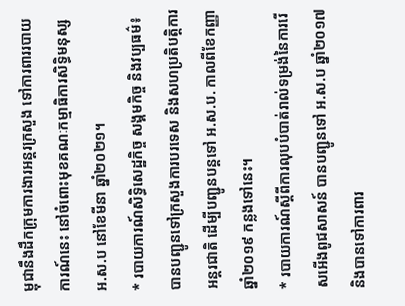ម្ពុជានឹងដឹកក្រុមការងារអន្តរក្រសួង ទៅការពាររបាយការណ៍នេះ នៅចំពោះមុខគណៈកម្មាធិការសិទ្ធិមនុស្ស អ.ស.ប នៅខែមីនា ឆ្នាំ២០២១។
* របាយការណ៍សិទ្ធិសេដ្ឋកិច្ច សង្គមកិច្ច និងវប្បធម៌៖ បានបញ្ជូនទៅក្រសួងការបរទេស និងសហប្រតិបត្តិការអន្តរជាតិ ដើម្បីបញ្ជូនបន្តទៅ អ.ស.ប. កាលពីខែកញ្ញា ឆ្នាំ២០១៩ កន្លងទៅនេះ។
* របាយការណ៍ស្ដីពីការលុបបំបាត់រាល់ទម្រង់នៃការរើសអើងពូជសាសន៍ បានបញ្ជូនទៅ អ.ស.ប ឆ្នាំ២០១៧ និងបានទៅការពារ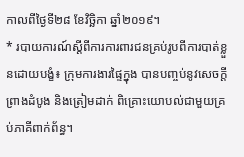កាលពីថ្ងៃទី២៨ ខែវិច្ឆិកា ឆ្នាំ២០១៩។
* របាយការណ៍ស្ដីពីការការពារជនគ្រប់រូបពីការបាត់ខ្លួនដោយបង្ខំ៖ ក្រុមការងារផ្ទៃក្នុង បានបញ្ចប់នូវសេចក្ដីព្រាងដំបូង និងត្រៀមដាក់ ពិគ្រោះយោបល់ជាមួយគ្រប់ភាគីពាក់ព័ន្ធ។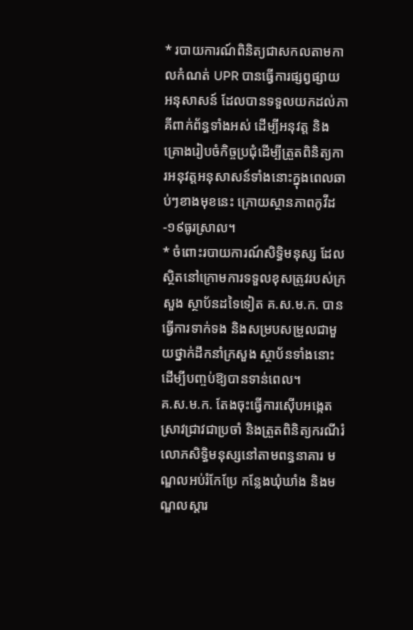* របាយការណ៍ពិនិត្យជាសកលតាមកាលកំណត់ UPR បានធ្វើការផ្សព្វផ្សាយអនុសាសន៍ ដែលបានទទួលយកដល់ភាគីពាក់ព័ន្ធទាំងអស់ ដើម្បីអនុវត្ត និងគ្រោងរៀបចំកិច្ចប្រជុំដើម្បីត្រួតពិនិត្យការអនុវត្តអនុសាសន៍ទាំងនោះក្នុងពេលឆាប់ៗខាងមុខនេះ ក្រោយស្ថានភាពកូវីដ-១៩ធូរស្រាល។
* ចំពោះរបាយការណ៍សិទ្ធិមនុស្ស ដែលស្ថិតនៅក្រោមការទទួលខុសត្រូវរបស់ក្រសួង ស្ថាប័នដទៃទៀត គ.ស.ម.ក. បានធ្វើការទាក់ទង និងសម្របសម្រួលជាមួយថ្នាក់ដឹកនាំក្រសួង ស្ថាប័នទាំងនោះ ដើម្បីបញ្ចប់ឱ្យបានទាន់ពេល។
គ.ស.ម.ក. តែងចុះធ្វើការស៊ើបអង្កេតស្រាវជ្រាវជាប្រចាំ និងត្រួតពិនិត្យករណីរំលោភសិទ្ធិមនុស្សនៅតាមពន្ធនាគារ មណ្ឌលអប់រំកែប្រែ កន្លែងឃុំឃាំង និងមណ្ឌលស្តារ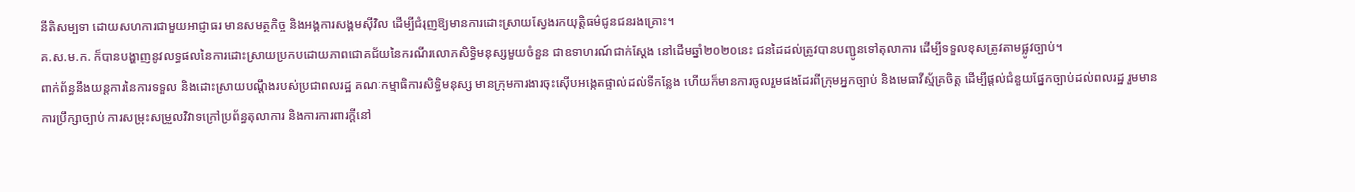នីតិសម្បទា ដោយសហការជាមួយអាជ្ញាធរ មានសមត្ថកិច្ច និងអង្គការសង្គមស៊ីវិល ដើម្បីជំរុញឱ្យមានការដោះស្រាយស្វែងរកយុត្តិធម៌ជូនជនរងគ្រោះ។
គ.ស.ម.ក. ក៏បានបង្ហាញនូវលទ្ធផលនៃការដោះស្រាយប្រកបដោយភាពជោគជ័យនៃករណីរលោភសិទ្ធិមនុស្សមួយចំនួន ជាឧទាហរណ៍ជាក់ស្តែង នៅដើមឆ្នាំ២០២០នេះ ជនដៃដល់ត្រូវបានបញ្ជូនទៅតុលាការ ដើម្បីទទួលខុសត្រូវតាមផ្លូវច្បាប់។
ពាក់ព័ន្ធនឹងយន្តការនៃការទទួល និងដោះស្រាយបណ្ដឹងរបស់ប្រជាពលរដ្ឋ គណៈកម្មាធិការសិទ្ធិមនុស្ស មានក្រុមការងារចុះស៊ើបអង្កេតផ្ទាល់ដល់ទីកន្លែង ហើយក៏មានការចូលរួមផងដែរពីក្រុមអ្នកច្បាប់ និងមេធាវីស្ម័គ្រចិត្ត ដើម្បីផ្តល់ជំនួយផ្នែកច្បាប់ដល់ពលរដ្ឋ រួមមាន ការប្រឹក្សាច្បាប់ ការសម្រុះសម្រួលវិវាទក្រៅប្រព័ន្ធតុលាការ និងការការពារក្ដីនៅ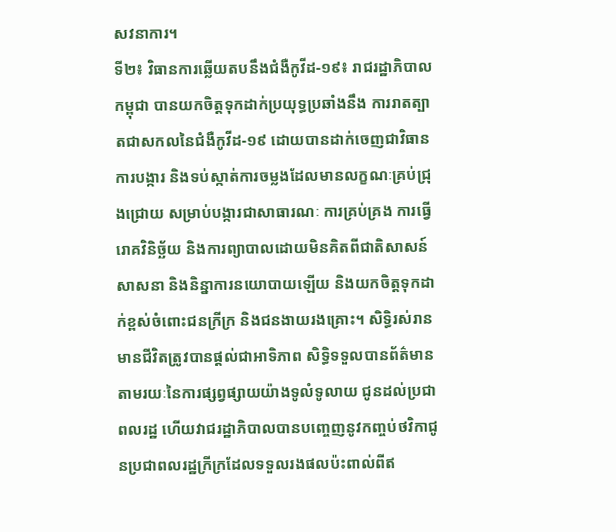សវនាការ។
ទី២៖ វិធានការឆ្លើយតបនឹងជំងឺកូវីដ-១៩៖ រាជរដ្ឋាភិបាលកម្ពុជា បានយកចិត្តទុកដាក់ប្រយុទ្ធប្រឆាំងនឹង ការរាតត្បាតជាសកលនៃជំងឺកូវីដ-១៩ ដោយបានដាក់ចេញជាវិធានការបង្ការ និងទប់ស្កាត់ការចម្លងដែលមានលក្ខណៈគ្រប់ជ្រុងជ្រោយ សម្រាប់បង្ការជាសាធារណៈ ការគ្រប់គ្រង ការធ្វើរោគវិនិច្ឆ័យ និងការព្យាបាលដោយមិនគិតពីជាតិសាសន៍ សាសនា និងនិន្នាការនយោបាយឡើយ និងយកចិត្តទុកដាក់ខ្ពស់ចំពោះជនក្រីក្រ និងជនងាយរងគ្រោះ។ សិទ្ធិរស់រានមានជីវិតត្រូវបានផ្តល់ជាអាទិភាព សិទ្ធិទទួលបានព័ត៌មាន តាមរយៈនៃការផ្សព្វផ្សាយយ៉ាងទូលំទូលាយ ជូនដល់ប្រជាពលរដ្ឋ ហើយវាជរដ្ឋាភិបាលបានបញ្ចេញនូវកញ្ចប់ថវិកាជូនប្រជាពលរដ្ឋក្រីក្រដែលទទួលរងផលប៉ះពាល់ពីឥ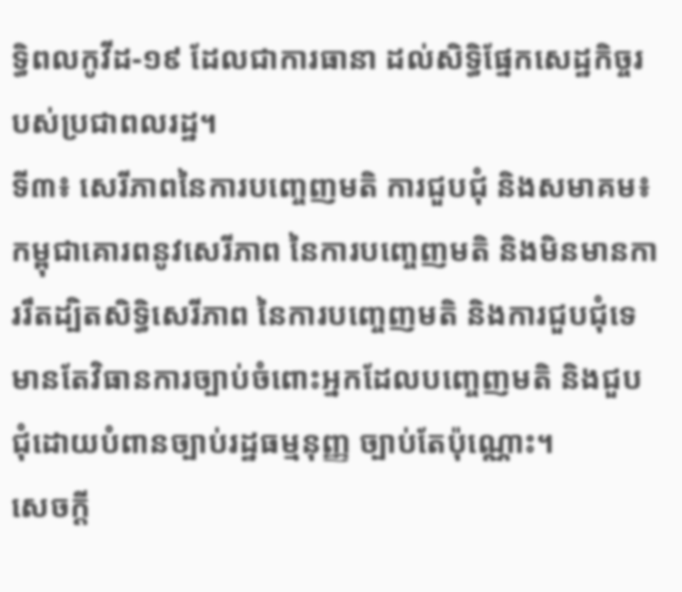ទ្ធិពលកូវីដ-១៩ ដែលជាការធានា ដល់សិទ្ធិផ្នែកសេដ្ឋកិច្ចរបស់ប្រជាពលរដ្ឋ។
ទី៣៖ សេរីភាពនៃការបញ្ចេញមតិ ការជួបជុំ និងសមាគម៖ កម្ពុជាគោរពនូវសេរីភាព នៃការបញ្ចេញមតិ និងមិនមានការរឹតដ្បិតសិទ្ធិសេរីភាព នៃការបញ្ចេញមតិ និងការជួបជុំទេ មានតែវិធានការច្បាប់ចំពោះអ្នកដែលបញ្ចេញមតិ និងជួបជុំដោយបំពានច្បាប់រដ្ឋធម្មនុញ្ញ ច្បាប់តែប៉ុណ្ណោះ។
សេចក្ដី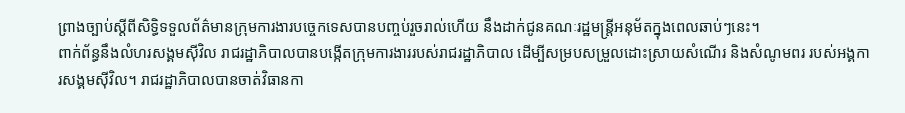ព្រាងច្បាប់ស្ដីពីសិទ្ធិទទួលព័ត៌មានក្រុមការងារបច្ចេកទេសបានបញ្ចប់រួចរាល់ហើយ នឹងដាក់ជូនគណៈរដ្ឋមន្ត្រីអនុម័តក្នុងពេលឆាប់ៗនេះ។
ពាក់ព័ន្ធនឹងលំហរសង្គមស៊ីវិល រាជរដ្ឋាភិបាលបានបង្កើតក្រុមការងាររបស់រាជរដ្ឋាភិបាល ដើម្បីសម្របសម្រួលដោះស្រាយសំណើរ និងសំណូមពរ របស់អង្គការសង្គមស៊ីវិល។ រាជរដ្ឋាភិបាលបានចាត់វិធានកា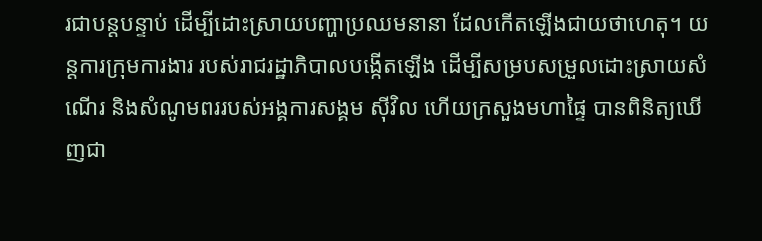រជាបន្តបន្ទាប់ ដើម្បីដោះស្រាយបញ្ហាប្រឈមនានា ដែលកើតឡើងជាយថាហេតុ។ យន្តការក្រុមការងារ របស់រាជរដ្ឋាភិបាលបង្កើតឡើង ដើម្បីសម្របសម្រួលដោះស្រាយសំណើរ និងសំណូមពររបស់អង្គការសង្គម ស៊ីវិល ហើយក្រសួងមហាផ្ទៃ បានពិនិត្យឃើញជា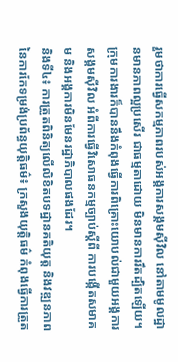រួមថាការធ្វើសកម្មភាពរបស់អង្គការសង្គមស៊ីវិល នៅតាមមូលដ្ឋានមានភាពល្អប្រសើរ ជាធម្មតាដោយ មិនមានការរឹតដ្បិតឡើយ។
ក្រុមការងារក៏បាននឹងកំពុងធ្វើការពិគ្រោះយោបល់ជាមួយអង្គការសង្គមស៊ីវិល អំពីការធ្វើវិសោធនកម្មច្បាប់ស្ដីពី ការបង្កើតសមាគម និងអង្គការមិនមែនរដ្ឋាភិបាលផងដែរ។
និងទី៤៖ ការត្រួតពិនិត្យលើលិខិតបទដ្ឋានគតិយុត្ត និងវឌ្ឍនភាពនៃការកែទម្រង់ប្រព័ន្ធយុត្តិធម៌៖ ក្រសួងយុត្តិធម៌ កំពុងធ្វើការត្រួត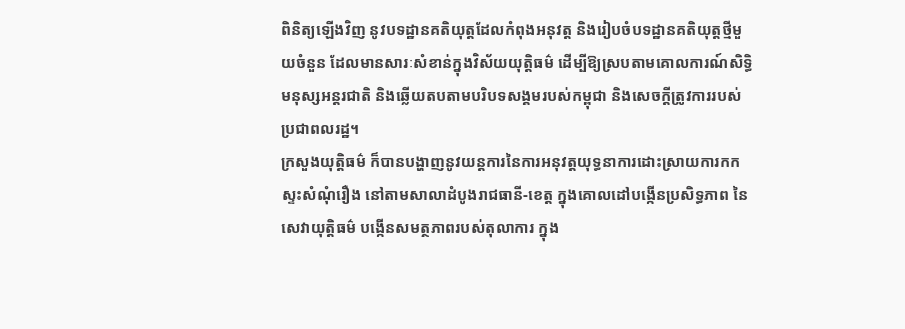ពិនិត្យឡើងវិញ នូវបទដ្ឋានគតិយុត្តដែលកំពុងអនុវត្ត និងរៀបចំបទដ្ឋានគតិយុត្តថ្មីមួយចំនួន ដែលមានសារៈសំខាន់ក្នុងវិស័យយុត្តិធម៌ ដើម្បីឱ្យស្របតាមគោលការណ៍សិទ្ធិមនុស្សអន្តរជាតិ និងឆ្លើយតបតាមបរិបទសង្គមរបស់កម្ពុជា និងសេចក្ដីត្រូវការរបស់ប្រជាពលរដ្ឋ។
ក្រសួងយុត្តិធម៌ ក៏បានបង្ហាញនូវយន្តការនៃការអនុវត្តយុទ្ធនាការដោះស្រាយការកកស្ទះសំណុំរឿង នៅតាមសាលាដំបូងរាជធានី-ខេត្ត ក្នុងគោលដៅបង្កើនប្រសិទ្ធភាព នៃសេវាយុត្តិធម៌ បង្កើនសមត្ថភាពរបស់តុលាការ ក្នុង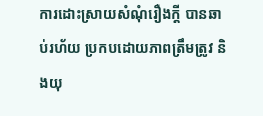ការដោះស្រាយសំណុំរឿងក្ដី បានឆាប់រហ័យ ប្រកបដោយភាពត្រឹមត្រូវ និងយុ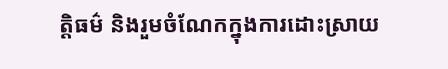ត្តិធម៌ និងរួមចំណែកក្នុងការដោះស្រាយ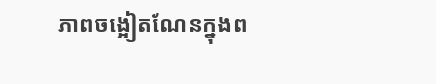ភាពចង្អៀតណែនក្នុងព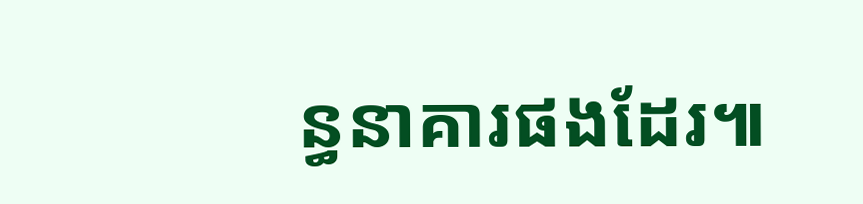ន្ធនាគារផងដែរ៕